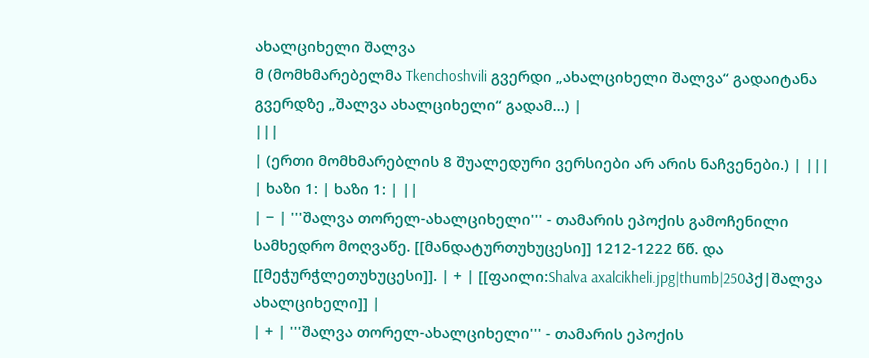ახალციხელი შალვა
მ (მომხმარებელმა Tkenchoshvili გვერდი „ახალციხელი შალვა“ გადაიტანა გვერდზე „შალვა ახალციხელი“ გადამ...) |
|||
| (ერთი მომხმარებლის 8 შუალედური ვერსიები არ არის ნაჩვენები.) | |||
| ხაზი 1: | ხაზი 1: | ||
| − | '''შალვა თორელ-ახალციხელი''' - თამარის ეპოქის გამოჩენილი სამხედრო მოღვაწე. [[მანდატურთუხუცესი]] 1212-1222 წწ. და [[მეჭურჭლეთუხუცესი]]. | + | [[ფაილი:Shalva axalcikheli.jpg|thumb|250პქ|შალვა ახალციხელი]] |
| + | '''შალვა თორელ-ახალციხელი''' - თამარის ეპოქის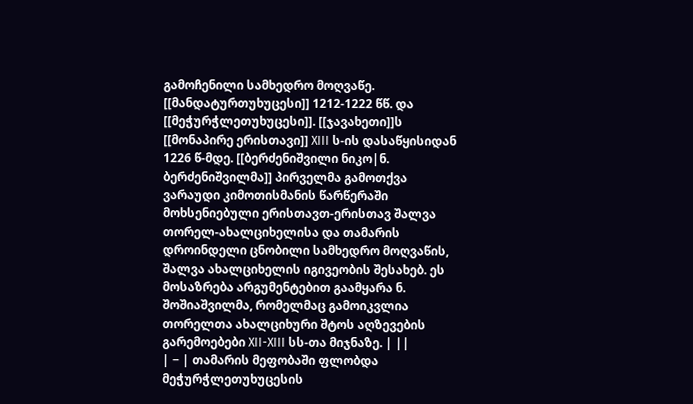გამოჩენილი სამხედრო მოღვაწე. [[მანდატურთუხუცესი]] 1212-1222 წწ. და [[მეჭურჭლეთუხუცესი]]. [[ჯავახეთი]]ს [[მონაპირე ერისთავი]] XIII ს-ის დასაწყისიდან 1226 წ-მდე. [[ბერძენიშვილი ნიკო|ნ. ბერძენიშვილმა]] პირველმა გამოთქვა ვარაუდი კიმოთისმანის წარწერაში მოხსენიებული ერისთავთ-ერისთავ შალვა თორელ-ახალციხელისა და თამარის დროინდელი ცნობილი სამხედრო მოღვაწის, შალვა ახალციხელის იგივეობის შესახებ. ეს მოსაზრება არგუმენტებით გაამყარა ნ. შოშიაშვილმა, რომელმაც გამოიკვლია თორელთა ახალციხური შტოს აღზევების გარემოებები XII-XIII სს-თა მიჯნაზე. | ||
| − | თამარის მეფობაში ფლობდა მეჭურჭლეთუხუცესის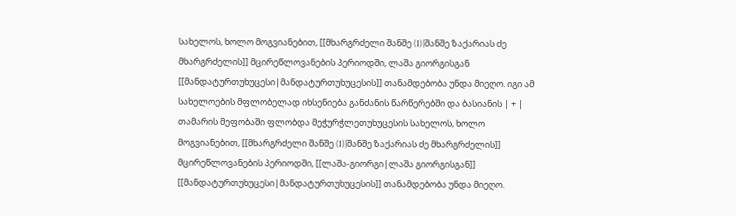სახელოს, ხოლო მოგვიანებით, [[მხარგრძელი შანშე (I)|შანშე ზაქარიას ძე მხარგრძელის]] მცირეწლოვანების პერიოდში, ლაშა გიორგისგან [[მანდატურთუხუცესი|მანდატურთუხუცესის]] თანამდებობა უნდა მიეღო. იგი ამ სახელოების მფლობელად იხსენიება განძანის წარწერებში და ბასიანის | + | თამარის მეფობაში ფლობდა მეჭურჭლეთუხუცესის სახელოს, ხოლო მოგვიანებით, [[მხარგრძელი შანშე (I)|შანშე ზაქარიას ძე მხარგრძელის]] მცირეწლოვანების პერიოდში, [[ლაშა-გიორგი|ლაშა გიორგისგან]] [[მანდატურთუხუცესი|მანდატურთუხუცესის]] თანამდებობა უნდა მიეღო.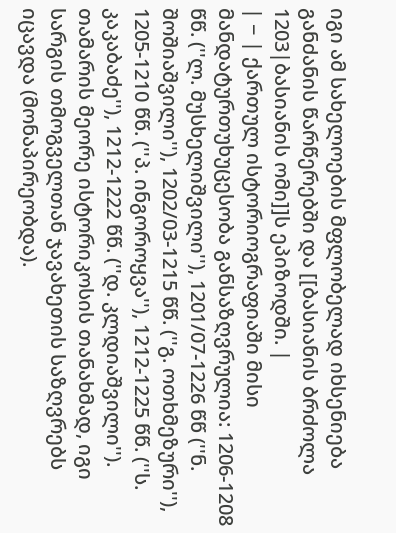იგი ამ სახელოების მფლობელად იხსენიება განძანის წარწერებში და [[ბასიანის ბრძოლა 1203|ბასიანის ომი]]ს ეპიზოდში. |
| − | ქართულ ისტორიოგრაფიაში მისი მანდატურთუხუცესობა განსაზღვრულია: 1206-1208 წწ. (''ლ. მუსხელიშვილი''), 1201/07-1226 წწ (''ნ. შოშიაშვილი''), 1202/03-1215 წწ. (''გ. ოთხმეზური''), 1205-1210 წწ. (''პ. ინგოროყვა''), 1212-1225 წწ. (''ს. კაკაბაძე''), 1212-1222 წწ. (''დ. კლდიაშვილი''). თამარის მეორე ისტორიკოსის თანახმად, იგი სარგის თმოგველთან ჯავახეთის საზღვრებს იცავდა (მონაპირეობდა).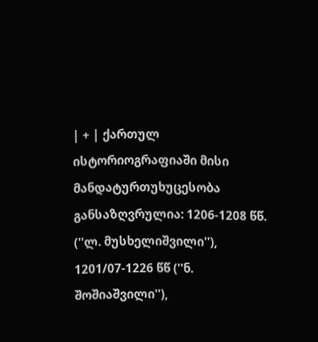| + | ქართულ ისტორიოგრაფიაში მისი მანდატურთუხუცესობა განსაზღვრულია: 1206-1208 წწ. (''ლ. მუსხელიშვილი''), 1201/07-1226 წწ (''ნ. შოშიაშვილი''),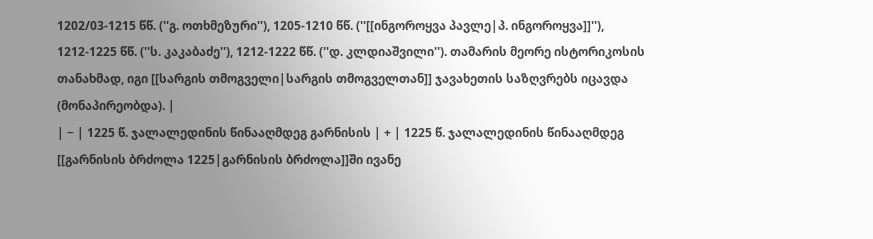1202/03-1215 წწ. (''გ. ოთხმეზური''), 1205-1210 წწ. (''[[ინგოროყვა პავლე|პ. ინგოროყვა]]''), 1212-1225 წწ. (''ს. კაკაბაძე''), 1212-1222 წწ. (''დ. კლდიაშვილი''). თამარის მეორე ისტორიკოსის თანახმად, იგი [[სარგის თმოგველი|სარგის თმოგველთან]] ჯავახეთის საზღვრებს იცავდა (მონაპირეობდა). |
| − | 1225 წ. ჯალალედინის წინააღმდეგ გარნისის | + | 1225 წ. ჯალალედინის წინააღმდეგ [[გარნისის ბრძოლა 1225|გარნისის ბრძოლა]]ში ივანე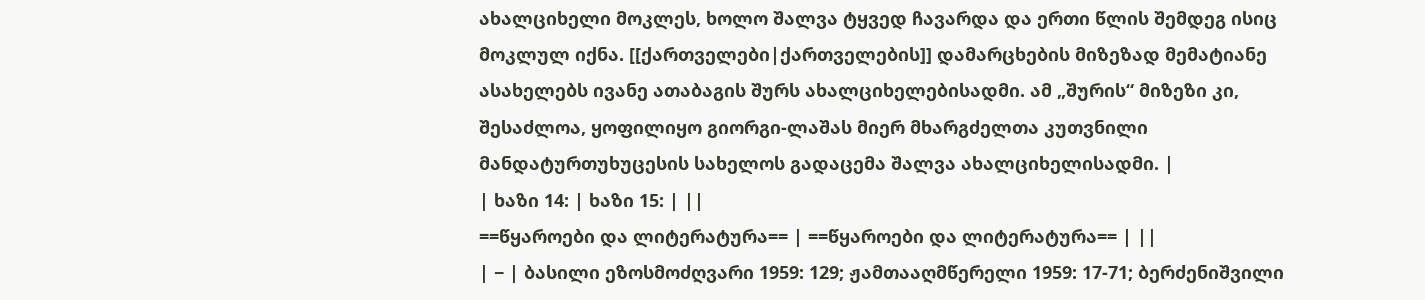ახალციხელი მოკლეს, ხოლო შალვა ტყვედ ჩავარდა და ერთი წლის შემდეგ ისიც მოკლულ იქნა. [[ქართველები|ქართველების]] დამარცხების მიზეზად მემატიანე ასახელებს ივანე ათაბაგის შურს ახალციხელებისადმი. ამ „შურის“ მიზეზი კი, შესაძლოა, ყოფილიყო გიორგი-ლაშას მიერ მხარგძელთა კუთვნილი მანდატურთუხუცესის სახელოს გადაცემა შალვა ახალციხელისადმი. |
| ხაზი 14: | ხაზი 15: | ||
==წყაროები და ლიტერატურა== | ==წყაროები და ლიტერატურა== | ||
| − | ბასილი ეზოსმოძღვარი 1959: 129; ჟამთააღმწერელი 1959: 17-71; ბერძენიშვილი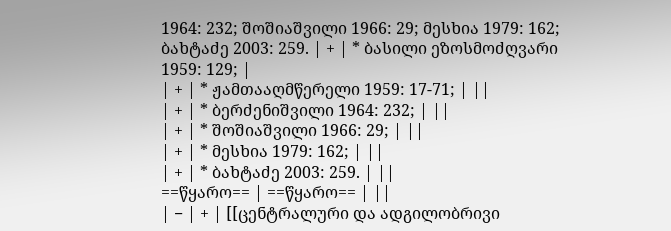1964: 232; შოშიაშვილი 1966: 29; მესხია 1979: 162; ბახტაძე 2003: 259. | + | * ბასილი ეზოსმოძღვარი 1959: 129; |
| + | * ჟამთააღმწერელი 1959: 17-71; | ||
| + | * ბერძენიშვილი 1964: 232; | ||
| + | * შოშიაშვილი 1966: 29; | ||
| + | * მესხია 1979: 162; | ||
| + | * ბახტაძე 2003: 259. | ||
==წყარო== | ==წყარო== | ||
| − | + | [[ცენტრალური და ადგილობრივი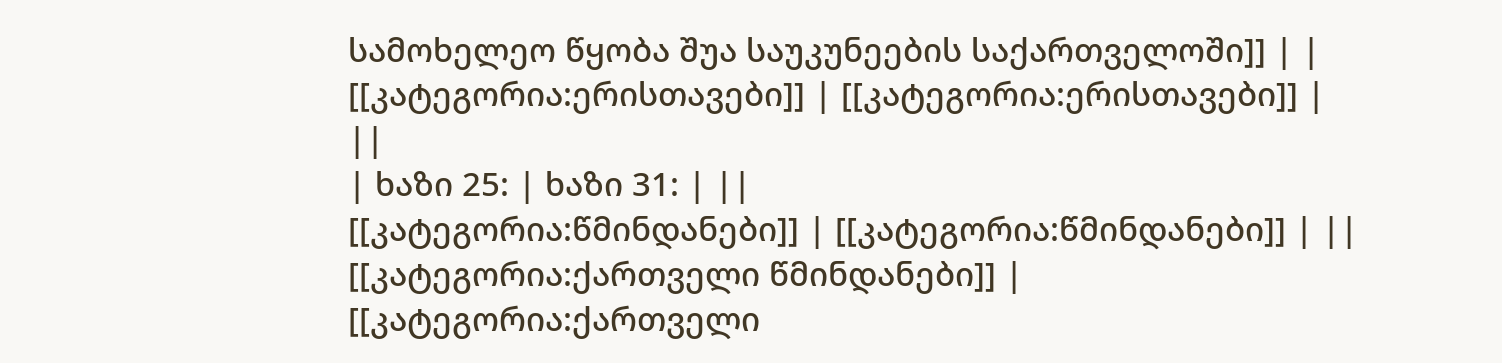სამოხელეო წყობა შუა საუკუნეების საქართველოში]] | |
[[კატეგორია:ერისთავები]] | [[კატეგორია:ერისთავები]] | ||
| ხაზი 25: | ხაზი 31: | ||
[[კატეგორია:წმინდანები]] | [[კატეგორია:წმინდანები]] | ||
[[კატეგორია:ქართველი წმინდანები]] | [[კატეგორია:ქართველი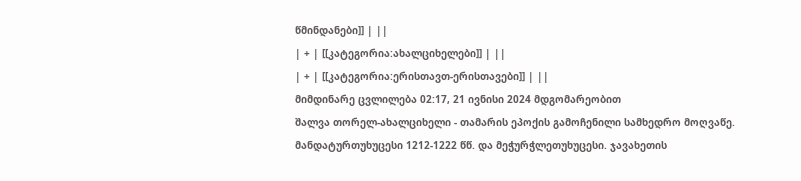წმინდანები]] | ||
| + | [[კატეგორია:ახალციხელები]] | ||
| + | [[კატეგორია:ერისთავთ-ერისთავები]] | ||
მიმდინარე ცვლილება 02:17, 21 ივნისი 2024 მდგომარეობით
შალვა თორელ-ახალციხელი - თამარის ეპოქის გამოჩენილი სამხედრო მოღვაწე. მანდატურთუხუცესი 1212-1222 წწ. და მეჭურჭლეთუხუცესი. ჯავახეთის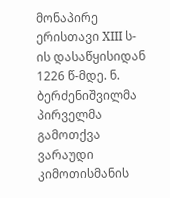მონაპირე ერისთავი XIII ს-ის დასაწყისიდან 1226 წ-მდე. ნ. ბერძენიშვილმა პირველმა გამოთქვა ვარაუდი კიმოთისმანის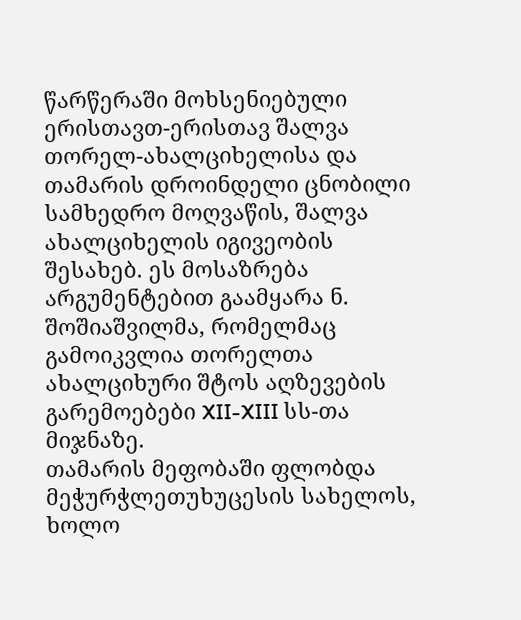წარწერაში მოხსენიებული ერისთავთ-ერისთავ შალვა თორელ-ახალციხელისა და თამარის დროინდელი ცნობილი სამხედრო მოღვაწის, შალვა ახალციხელის იგივეობის შესახებ. ეს მოსაზრება არგუმენტებით გაამყარა ნ. შოშიაშვილმა, რომელმაც გამოიკვლია თორელთა ახალციხური შტოს აღზევების გარემოებები XII-XIII სს-თა მიჯნაზე.
თამარის მეფობაში ფლობდა მეჭურჭლეთუხუცესის სახელოს, ხოლო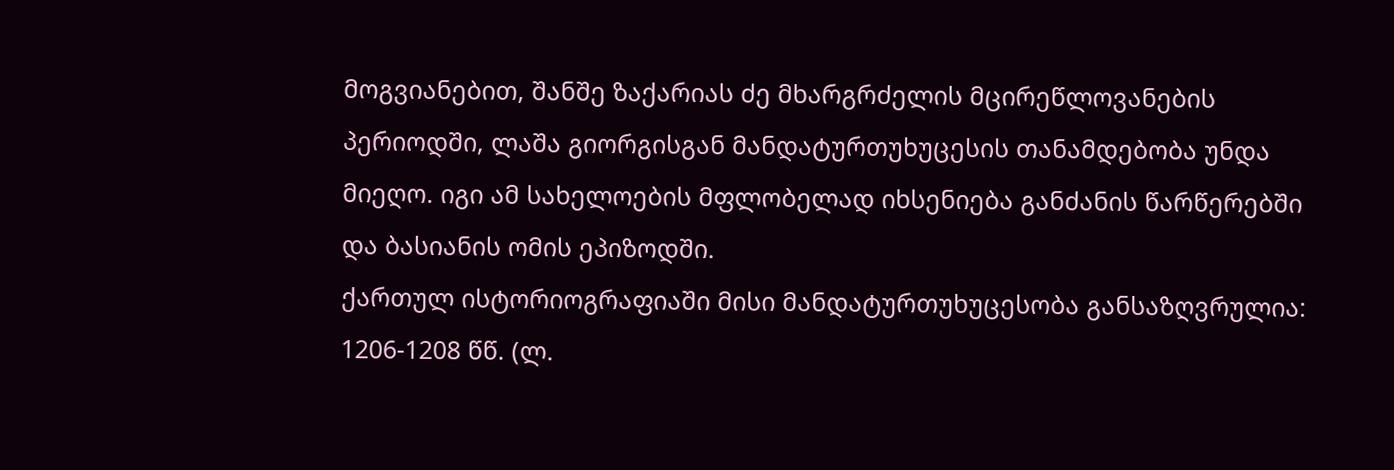მოგვიანებით, შანშე ზაქარიას ძე მხარგრძელის მცირეწლოვანების პერიოდში, ლაშა გიორგისგან მანდატურთუხუცესის თანამდებობა უნდა მიეღო. იგი ამ სახელოების მფლობელად იხსენიება განძანის წარწერებში და ბასიანის ომის ეპიზოდში.
ქართულ ისტორიოგრაფიაში მისი მანდატურთუხუცესობა განსაზღვრულია: 1206-1208 წწ. (ლ.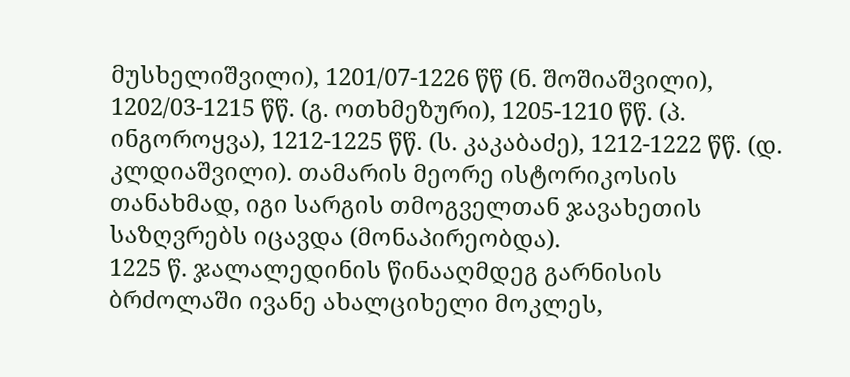მუსხელიშვილი), 1201/07-1226 წწ (ნ. შოშიაშვილი), 1202/03-1215 წწ. (გ. ოთხმეზური), 1205-1210 წწ. (პ. ინგოროყვა), 1212-1225 წწ. (ს. კაკაბაძე), 1212-1222 წწ. (დ. კლდიაშვილი). თამარის მეორე ისტორიკოსის თანახმად, იგი სარგის თმოგველთან ჯავახეთის საზღვრებს იცავდა (მონაპირეობდა).
1225 წ. ჯალალედინის წინააღმდეგ გარნისის ბრძოლაში ივანე ახალციხელი მოკლეს,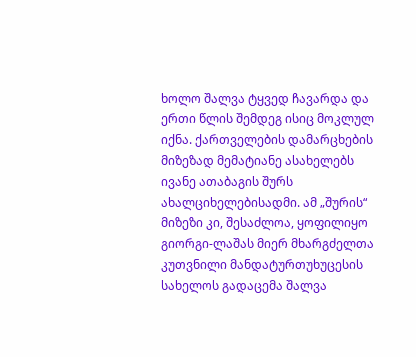ხოლო შალვა ტყვედ ჩავარდა და ერთი წლის შემდეგ ისიც მოკლულ იქნა. ქართველების დამარცხების მიზეზად მემატიანე ასახელებს ივანე ათაბაგის შურს ახალციხელებისადმი. ამ „შურის“ მიზეზი კი, შესაძლოა, ყოფილიყო გიორგი-ლაშას მიერ მხარგძელთა კუთვნილი მანდატურთუხუცესის სახელოს გადაცემა შალვა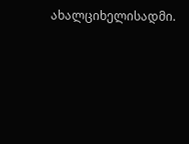ახალციხელისადმი.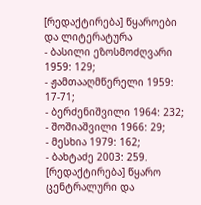[რედაქტირება] წყაროები და ლიტერატურა
- ბასილი ეზოსმოძღვარი 1959: 129;
- ჟამთააღმწერელი 1959: 17-71;
- ბერძენიშვილი 1964: 232;
- შოშიაშვილი 1966: 29;
- მესხია 1979: 162;
- ბახტაძე 2003: 259.
[რედაქტირება] წყარო
ცენტრალური და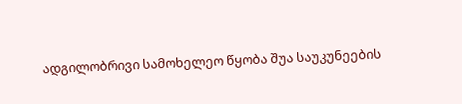ადგილობრივი სამოხელეო წყობა შუა საუკუნეების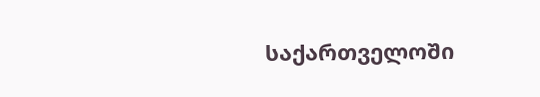საქართველოში